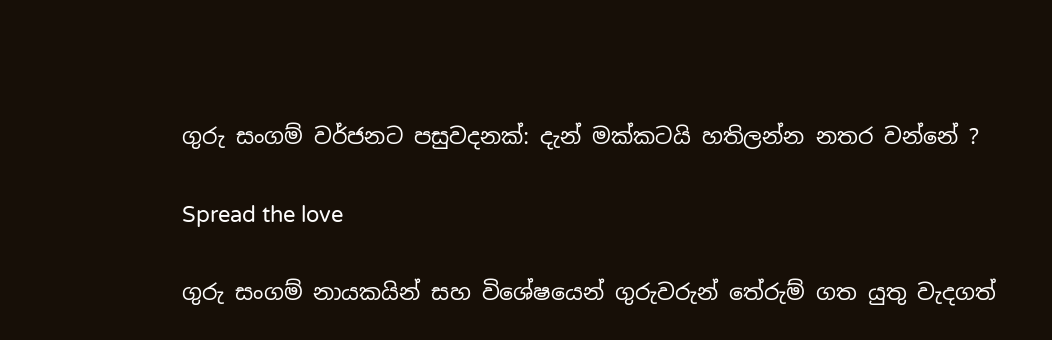ගුරු සංගම් වර්ජනට පසුවදනක්: දැන් මක්කටයි හතිලන්න නතර වන්නේ ?

Spread the love

ගුරු සංගම් නායකයින් සහ විශේෂයෙන් ගුරුවරුන් තේරුම් ගත යුතු වැදගත්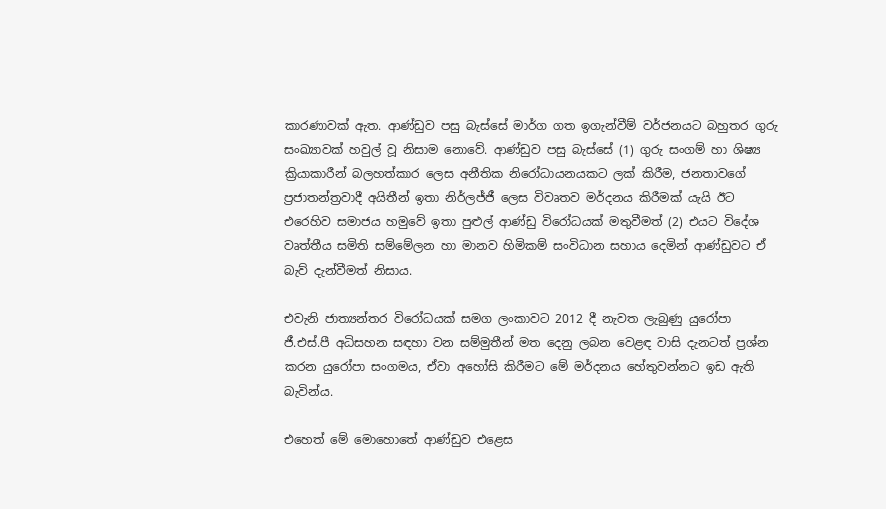කාරණාවක් ඇත. ආණ්ඩුව පසු බැස්සේ මාර්ග ගත ඉගැන්වීම් වර්ජනයට බහුතර ගුරු සංඛ්‍යාවක් හවුල් වූ නිසාම නොවේ. ආණ්ඩුව පසු බැස්සේ (1) ගුරු සංගම් හා ශිෂ්‍ය ක්‍රියාකාරීන් බලහත්කාර ලෙස අනීතික නිරෝධායනයකට ලක් කිරීම, ජනතාවගේ ප්‍රජාතන්ත්‍රවාදී අයිතීන් ඉතා නිර්ලජ්ජී ලෙස විවෘතව මර්දනය කිරීමක් යැයි ඊට එරෙහිව සමාජය හමුවේ ඉතා පුළුල් ආණ්ඩු විරෝධයක් මතුවීමත් (2) එයට විදේශ වෘත්තීය සමිති සම්මේලන හා මානව හිමිකම් සංවිධාන සහාය දෙමින් ආණ්ඩුවට ඒ බැව් දැන්වීමත් නිසාය.

එවැනි ජාත්‍යන්තර විරෝධයක් සමග ලංකාවට 2012 දී නැවත ලැබුණු යුරෝපා ජී.එස්.පී අධිසහන සඳහා වන සම්මුතීන් මත දෙනු ලබන වෙළඳ වාසි දැනටත් ප්‍රශ්න කරන යුරෝපා සංගමය, ඒවා අහෝසි කිරීමට මේ මර්දනය හේතුවන්නට ඉඩ ඇති බැවින්ය.

එහෙත් මේ මොහොතේ ආණ්ඩුව එළෙස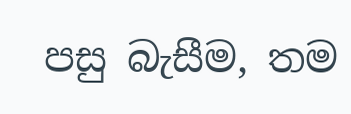පසු බැසීම, තම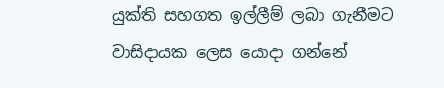යුක්ති සහගත ඉල්ලීම් ලබා ගැනීමට වාසිදායක ලෙස යොදා ගන්නේ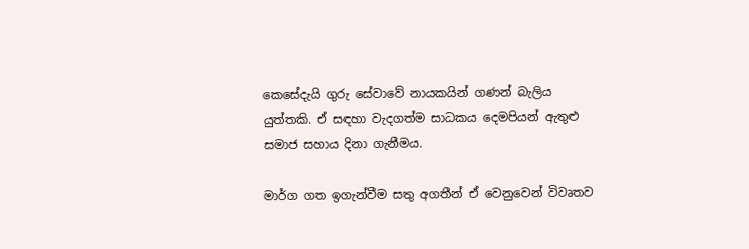කෙසේදැයි ගුරු සේවාවේ නායකයින් ගණන් බැලිය යුත්තකි. ඒ සඳහා වැදගත්ම සාධකය දෙමපියන් ඇතුළු සමාජ සහාය දිනා ගැනීමය.

මාර්ග ගත ඉගැන්වීම සතු අගතීන් ඒ වෙනුවෙන් විවෘතව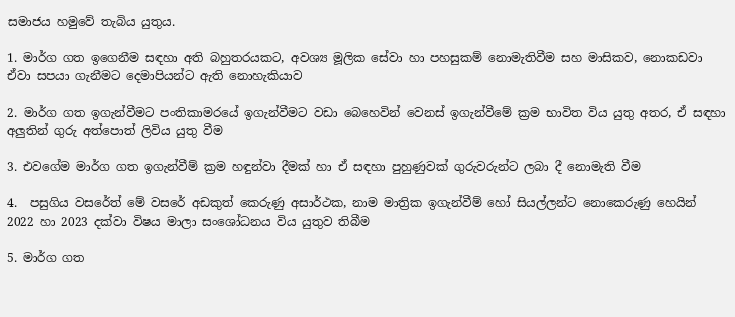සමාජය හමුවේ තැබිය යුතුය.

1. මාර්ග ගත ඉගෙනීම සඳහා අති බහුතරයකට, අවශ්‍ය මූලික සේවා හා පහසුකම් නොමැතිවීම සහ මාසිකව, නොකඩවා ඒවා සපයා ගැනීමට දෙමාපියන්ට ඇති නොහැකියාව

2. මාර්ග ගත ඉගැන්වීමට පංතිකාමරයේ ඉගැන්වීමට වඩා බෙහෙවින් වෙනස් ඉගැන්වීමේ ක්‍රම භාවිත විය යුතු අතර, ඒ සඳහා අලුතින් ගුරු අත්පොත් ලිවිය යුතු වීම

3. එවගේම මාර්ග ගත ඉගැන්වීම් ක්‍රම හඳුන්වා දීමක් හා ඒ සඳහා පුහුණුවක් ගුරුවරුන්ට ලබා දී නොමැති වීම

4.  පසුගිය වසරේත් මේ වසරේ අඩකුත් කෙරුණු අසාර්ථක, නාම මාත්‍රික ඉගැන්වීම් හෝ සියල්ලන්ට නොකෙරුණු හෙයින් 2022 හා 2023 දක්වා විෂය මාලා සංශෝධනය විය යුතුව තිබීම

5. මාර්ග ගත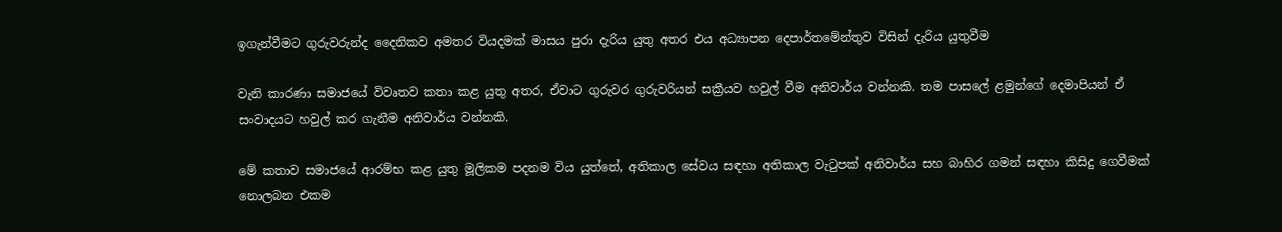ඉගැන්වීමට ගුරුවරුන්ද දෛනිකව අමතර වියදමක් මාසය පුරා දැරිය යුතු අතර එය අධ්‍යාපන දෙපාර්තමේන්තුව විසින් දැරිය යුතුවීම

වැනි කාරණා සමාජයේ විවෘතව කතා කළ යුතු අතර, ඒවාට ගුරුවර ගුරුවරියන් සක්‍රීයව හවුල් වීම අනිවාර්ය වන්නකි. තම පාසලේ ළමුන්ගේ දෙමාපියන් ඒ සංවාදයට හවුල් කර ගැනීම අනිවාර්ය වන්නකි.

මේ කතාව සමාජයේ ආරම්භ කළ යුතු මූලිකම පදනම විය යුත්තේ, අතිකාල සේවය සඳහා අතිකාල වැටුපක් අනිවාර්ය සහ බාහිර ගමන් සඳහා කිසිදු ගෙවීමක් නොලබන එකම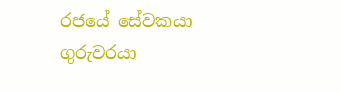රජයේ සේවකයා ගුරුවරයා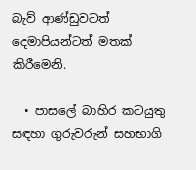බැව් ආණ්ඩුවටත් දෙමාපියන්ටත් මතක් කිරීමෙනි.

  • පාසලේ බාහිර කටයුතු සඳහා ගුරුවරුන් සහභාගි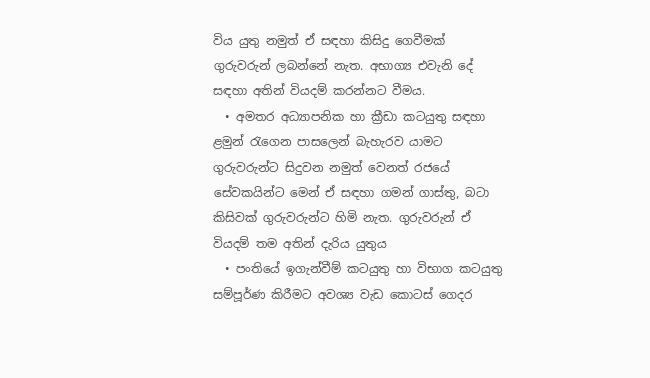විය යුතු නමුත් ඒ සඳහා කිසිදු ගෙවීමක් ගුරුවරුන් ලබන්නේ නැත. අභාග්‍ය එවැනි දේ සඳහා අතින් වියදම් කරන්නට වීමය.
  • අමතර අධ්‍යාපනික හා ක්‍රීඩා කටයුතු සඳහා ළමුන් රැගෙන පාසලෙන් බැහැරව යාමට ගුරුවරුන්ට සිදුවන නමුත් වෙනත් රජයේ සේවකයින්ට මෙන් ඒ සඳහා ගමන් ගාස්තු, බටා කිසිවක් ගුරුවරුන්ට හිමි නැත. ගුරුවරුන් ඒ වියදම් තම අතින් දැරිය යුතුය
  • පංතියේ ඉගැන්වීම් කටයුතු හා විභාග කටයුතු සම්පූර්ණ කිරීමට අවශ්‍ය වැඩ කොටස් ගෙදර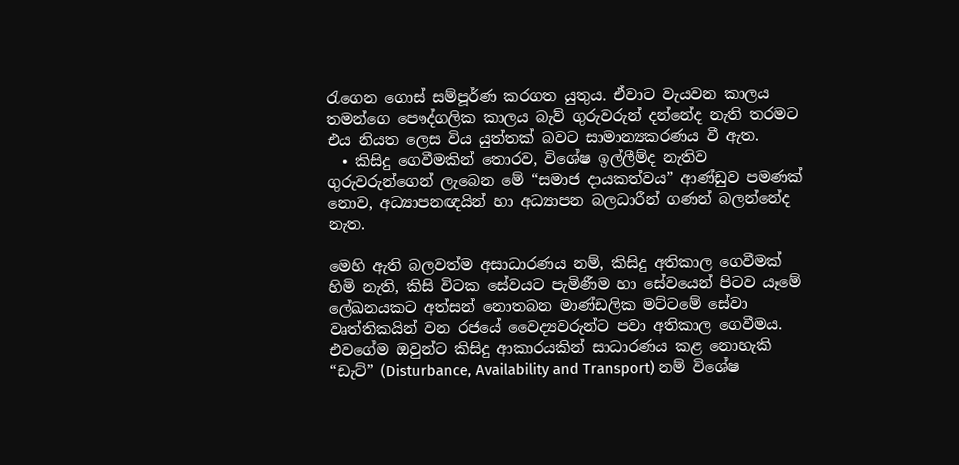රැගෙන ගොස් සම්පූර්ණ කරගත යුතුය. ඒවාට වැයවන කාලය තමන්ගෙ පෞද්ගලික කාලය බැව් ගුරුවරුන් දන්නේද නැති තරමට එය නියත ලෙස විය යුත්තක් බවට සාමාන්‍යකරණය වී ඇත.
  • කිසිදු ගෙවීමකින් තොරව, විශේෂ ඉල්ලීම්ද නැතිව ගුරුවරුන්ගෙන් ලැබෙන මේ “සමාජ දායකත්වය” ආණ්ඩුව පමණක් නොව, අධ්‍යාපනඥයින් හා අධ්‍යාපන බලධාරීන් ගණන් බලන්නේද නැත.

මෙහි ඇති බලවත්ම අසාධාරණය නම්, කිසිදු අතිකාල ගෙවීමක් හිමි නැති, කිසි විටක සේවයට පැමිණීම හා සේවයෙන් පිටව යෑමේ ලේඛනයකට අත්සන් නොතබන මාණ්ඩලික මට්ටමේ සේවා වෘත්තිකයින් වන රජයේ වෛද්‍යවරුන්ට පවා අතිකාල ගෙවීමය. එවගේම ඔවුන්ට කිසිදු ආකාරයකින් සාධාරණය කළ නොහැකි “ඩැට්” (Disturbance, Availability and Transport) නම් විශේෂ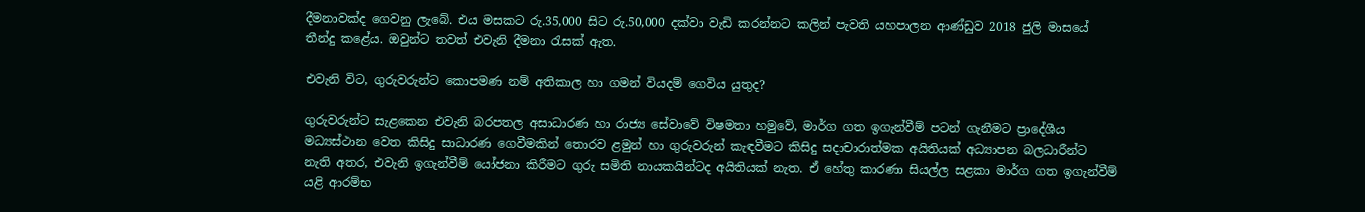දීමනාවක්ද ගෙවනු ලැබේ. එය මසකට රු.35,000 සිට රු.50,000 දක්වා වැඩි කරන්නට කලින් පැවති යහපාලන ආණ්ඩුව 2018 ජුලි මාසයේ තීන්දු කළේය. ඔවුන්ට තවත් එවැනි දීමනා රැසක් ඇත.

එවැනි විට, ගුරුවරුන්ට කොපමණ නම් අතිකාල හා ගමන් වියදම් ගෙවිය යුතුද?

ගුරුවරුන්ට සැළකෙන එවැනි බරපතල අසාධාරණ හා රාජ්‍ය සේවාවේ විෂමතා හමුවේ, මාර්ග ගත ඉගැන්වීම් පටන් ගැනීමට ප්‍රාදේශීය මධ්‍යස්ථාන වෙත කිසිදු සාධාරණ ගෙවීමකින් තොරව ළමුන් හා ගුරුවරුන් කැඳවීමට කිසිදු සදාචාරාත්මක අයිතියක් අධ්‍යාපන බලධාරීන්ට නැති අතර, එවැනි ඉගැන්වීම් යෝජනා කිරීමට ගුරු සමිති නායකයින්ටද අයිතියක් නැත. ඒ හේතු කාරණා සියල්ල සළකා මාර්ග ගත ඉගැන්වීම් යළි ආරම්භ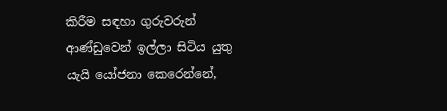කිරීම සඳහා ගුරුවරුන් ආණ්ඩුවෙන් ඉල්ලා සිටිය යුතු යැයි යෝජනා කෙරෙන්නේ,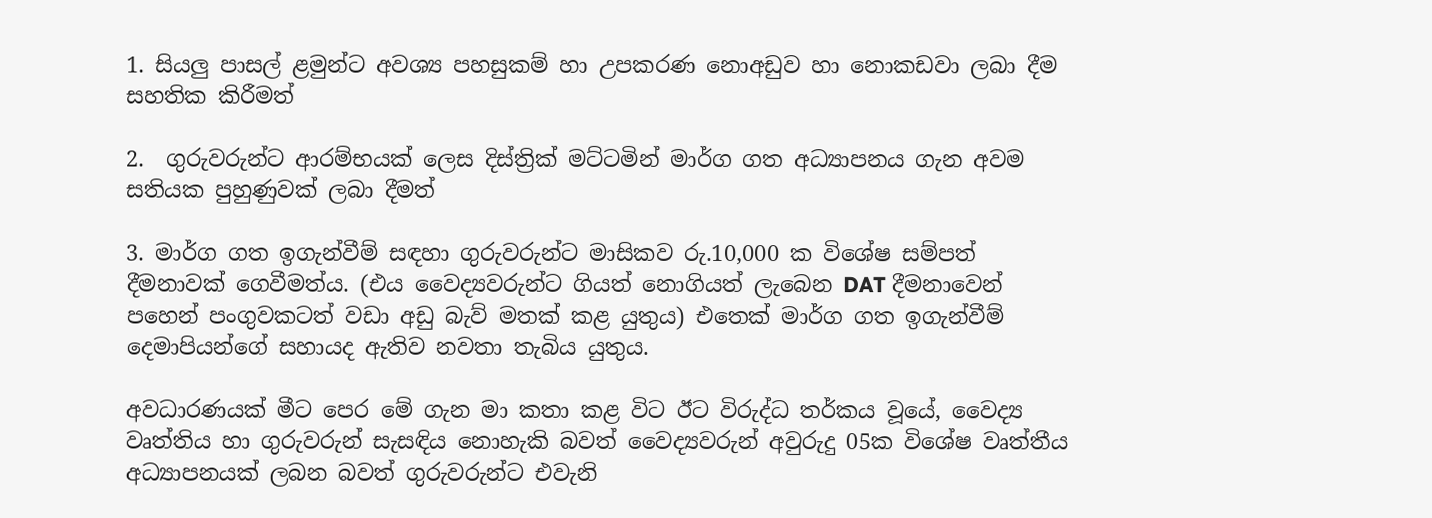1. සියලු පාසල් ළමුන්ට අවශ්‍ය පහසුකම් හා උපකරණ නොඅඩුව හා නොකඩවා ලබා දීම සහතික කිරීමත්

2.  ගුරුවරුන්ට ආරම්භයක් ලෙස දිස්ත්‍රික් මට්ටමින් මාර්ග ගත අධ්‍යාපනය ගැන අවම සතියක පුහුණුවක් ලබා දීමත්

3. මාර්ග ගත ඉගැන්වීම් සඳහා ගුරුවරුන්ට මාසිකව රු.10,000 ක විශේෂ සම්පත් දීමනාවක් ගෙවීමත්ය. (එය වෛද්‍යවරුන්ට ගියත් නොගියත් ලැබෙන DAT දීමනාවෙන් පහෙන් පංගුවකටත් වඩා අඩු බැව් මතක් කළ යුතුය) එතෙක් මාර්ග ගත ඉගැන්වීම් දෙමාපියන්ගේ සහායද ඇතිව නවතා තැබිය යුතුය.

අවධාරණයක් මීට පෙර මේ ගැන මා කතා කළ විට ඊට විරුද්ධ තර්කය වූයේ, වෛද්‍ය වෘත්තිය හා ගුරුවරුන් සැසඳිය නොහැකි බවත් වෛද්‍යවරුන් අවුරුදු 05ක විශේෂ වෘත්තීය අධ්‍යාපනයක් ලබන බවත් ගුරුවරුන්ට එවැනි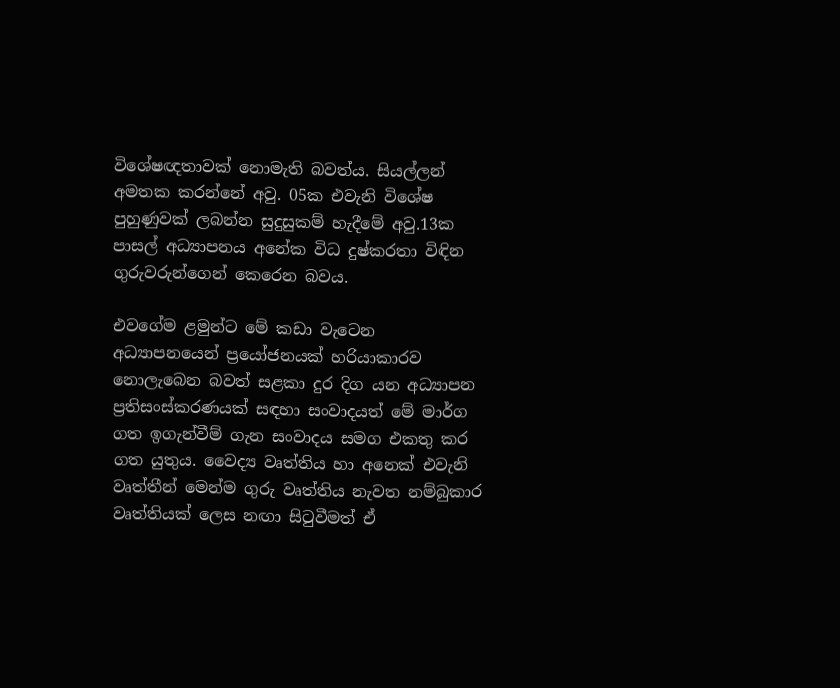විශේෂඥතාවක් නොමැති බවත්ය. සියල්ලන් අමතක කරන්නේ අවු. 05ක එවැනි විශේෂ පුහුණුවක් ලබන්න සුදුසුකම් හැදීමේ අවු.13ක පාසල් අධ්‍යාපනය අනේක විධ දුෂ්කරතා විඳින ගුරුවරුන්ගෙන් කෙරෙන බවය.

එවගේම ළමුන්ට මේ කඩා වැටෙන අධ්‍යාපනයෙන් ප්‍රයෝජනයක් හරියාකාරව නොලැබෙන බවත් සළකා දුර දිග යන අධ්‍යාපන ප්‍රතිසංස්කරණයක් සඳහා සංවාදයත් මේ මාර්ග ගත ඉගැන්වීම් ගැන සංවාදය සමග එකතු කර ගත යුතුය. වෛද්‍ය වෘත්තිය හා අනෙක් එවැනි වෘත්තීන් මෙන්ම ගුරු වෘත්තිය නැවත නම්බුකාර වෘත්තියක් ලෙස නඟා සිටුවීමත් ඒ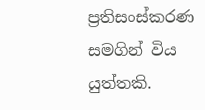ප්‍රතිසංස්කරණ සමගින් විය යුත්තකි.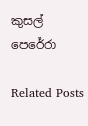කුසල් පෙරේරා

Related Posts